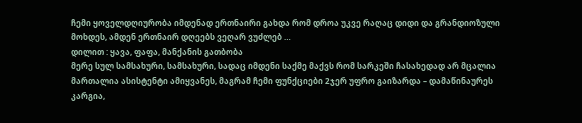ჩემი ყოველდღიურობა იმდენად ერთნაირი გახდა რომ დროა უკვე რაღაც დიდი და გრანდიოზული მოხდეს, ამდენ ერთნაირ დღეებს ვეღარ ვუძლებ …
დილით : ყავა, ფაფა, მანქანის გათბობა
მერე სულ სამსახური, სამსახური, სადაც იმდენი საქმე მაქვს რომ სარკეში ჩასახედად არ მცალია
მართალია ასისტენტი ამიყვანეს, მაგრამ ჩემი ფუნქციები 2ჯერ უფრო გაიზარდა – დამაწინაურეს
კარგია,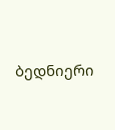ბედნიერი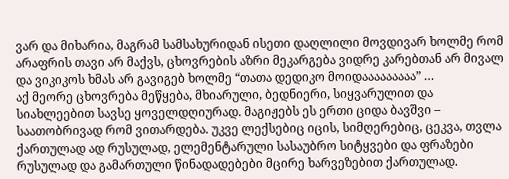ვარ და მიხარია, მაგრამ სამსახურიდან ისეთი დაღლილი მოვდივარ ხოლმე რომ არაფრის თავი არ მაქვს, ცხოვრების აზრი მეკარგება ვიდრე კარებთან არ მივალ და ვიკიკოს ხმას არ გავიგებ ხოლმე “თათა დედიკო მოიდააააააააა” …
აქ მეორე ცხოვრება მეწყება, მხიარული, ბედნიერი, სიყვარულით და სიახლეებით სავსე ყოველდღიურად. მაგიჟებს ეს ერთი ციდა ბავშვი – საათობრივად რომ ვითარდება. უკვე ლექსებიც იცის, სიმღერებიც, ცეკვა, თვლა ქართულად ად რუსულად, ელემენტარული სასაუბრო სიტყვები და ფრაზები რუსულად და გამართული წინადადებები მცირე ხარვეზებით ქართულად.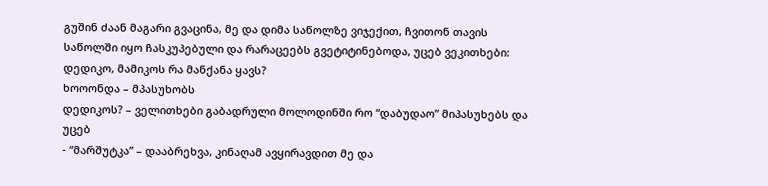გუშინ ძაან მაგარი გვაცინა, მე და დიმა საწოლზე ვიჯექით, ჩვითონ თავის საწოლში იყო ჩასკუპებული და რარაცეებს გვეტიტინებოდა, უცებ ვეკითხები:
დედიკო, მამიკოს რა მანქანა ყავს?
ხოოონდა – მპასუხობს
დედიკოს? – ველითხები გაბადრული მოლოდინში რო “დაბუდაო” მიპასუხებს და უცებ
- “მარშუტკა” – დააბრეხვა, კინაღამ ავყირავდით მე და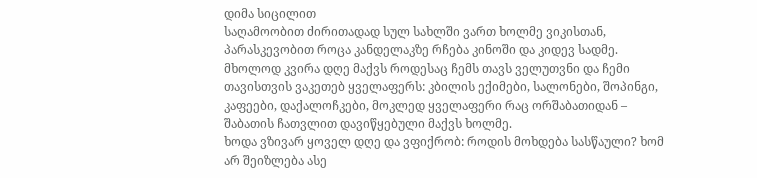დიმა სიცილით
საღამოობით ძირითადად სულ სახლში ვართ ხოლმე ვიკისთან, პარასკევობით როცა კანდელაკზე რჩება კინოში და კიდევ სადმე. მხოლოდ კვირა დღე მაქვს როდესაც ჩემს თავს ველუთვნი და ჩემი თავისთვის ვაკეთებ ყველაფერს: კბილის ექიმები, სალონები, შოპინგი, კაფეები, დაქალოჩკები, მოკლედ ყველაფერი რაც ორშაბათიდან – შაბათის ჩათვლით დავიწყებული მაქვს ხოლმე.
ხოდა ვზივარ ყოველ დღე და ვფიქრობ: როდის მოხდება სასწაული? ხომ არ შეიზლება ასე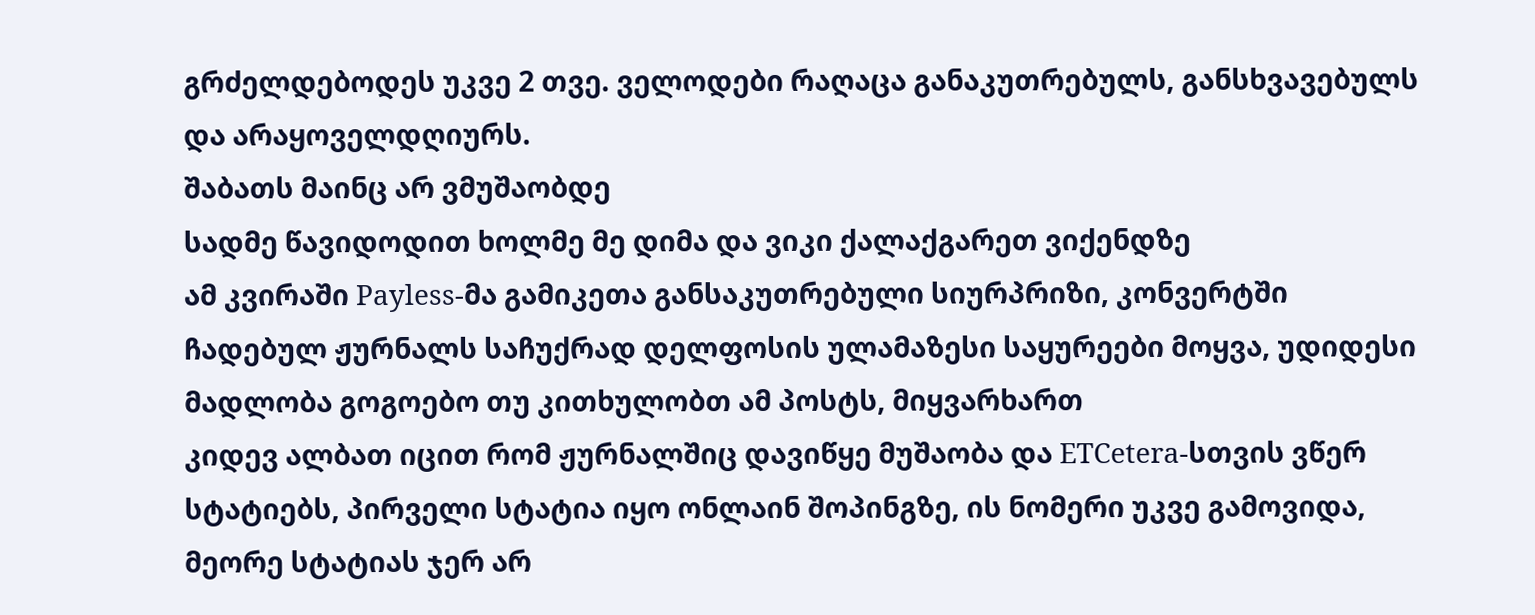გრძელდებოდეს უკვე 2 თვე. ველოდები რაღაცა განაკუთრებულს, განსხვავებულს და არაყოველდღიურს.
შაბათს მაინც არ ვმუშაობდე
სადმე წავიდოდით ხოლმე მე დიმა და ვიკი ქალაქგარეთ ვიქენდზე
ამ კვირაში Payless-მა გამიკეთა განსაკუთრებული სიურპრიზი, კონვერტში ჩადებულ ჟურნალს საჩუქრად დელფოსის ულამაზესი საყურეები მოყვა, უდიდესი მადლობა გოგოებო თუ კითხულობთ ამ პოსტს, მიყვარხართ
კიდევ ალბათ იცით რომ ჟურნალშიც დავიწყე მუშაობა და ETCetera-სთვის ვწერ სტატიებს, პირველი სტატია იყო ონლაინ შოპინგზე, ის ნომერი უკვე გამოვიდა, მეორე სტატიას ჯერ არ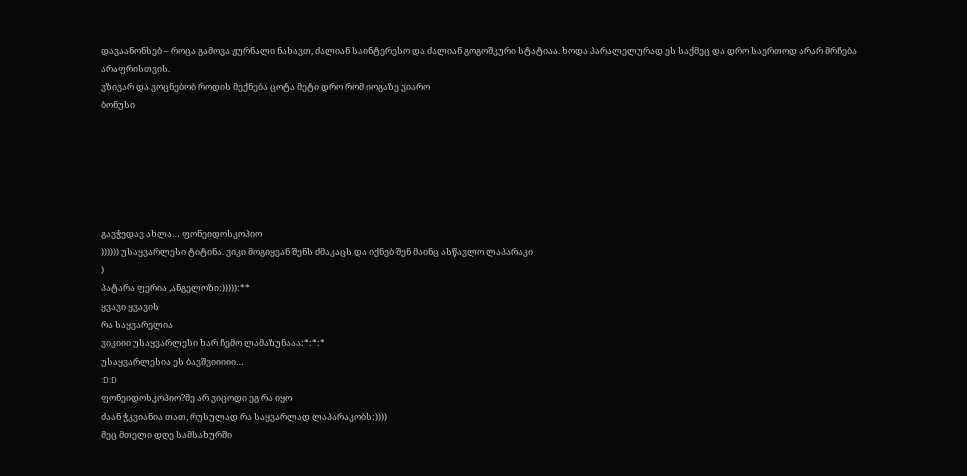დავაანონსებ – როცა გამოვა ჟურნალი ნახავთ, ძალიან საინტერესო და ძალიან გოგოშკური სტატიაა. ხოდა პარალელურად ეს საქმეც და დრო საერთოდ არარ მრჩება არაფრისთვის.
ვზივარ და ვოცნებობ როდის მექნება ცოტა მეტი დრო რომ იოგაზე ვიარო
ბონუსი






გავჭედავ ახლა… ფონეიდოსკოპიო
)))))) უსაყვარლესი ტიტინა. ვიკი მოგიყვან შენს ძმაკაცს და იქნებ შენ მაინც ასწავლო ლაპარაკი
)
პატარა ფერია ,ანგელოზი:))))):**
ყვავი ყვავის
რა საყვარელია
ვიკიიი უსაყვარლესი ხარ ჩემო ლამაზუნააა:*:*:*
უსაყვარლესია ეს ბავშვიიიიი…
:D:D
ფონეიდოსკოპიო?მე არ ვიცოდი ეგ რა იყო
ძაან ჭკვიანია თათ, რუსულად რა საყვარლად ლაპარაკობს:))))
მეც მთელი დღე სამსახურში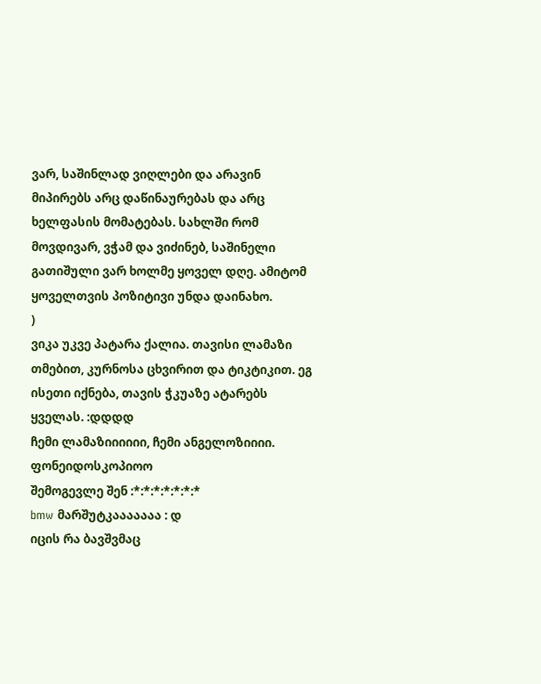ვარ, საშინლად ვიღლები და არავინ მიპირებს არც დაწინაურებას და არც ხელფასის მომატებას. სახლში რომ მოვდივარ, ვჭამ და ვიძინებ, საშინელი გათიშული ვარ ხოლმე ყოველ დღე. ამიტომ ყოველთვის პოზიტივი უნდა დაინახო.
)
ვიკა უკვე პატარა ქალია. თავისი ლამაზი თმებით, კურნოსა ცხვირით და ტიკტიკით. ეგ ისეთი იქნება, თავის ჭკუაზე ატარებს ყველას. :დდდდ
ჩემი ლამაზიიიიიი, ჩემი ანგელოზიიიი. ფონეიდოსკოპიოო
შემოგევლე შენ :*:*:*:*:*:*:*
bmw მარშუტკააააააა : დ
იცის რა ბავშვმაც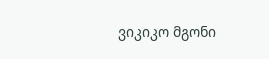ვიკიკო მგონი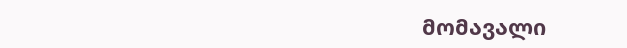მომავალი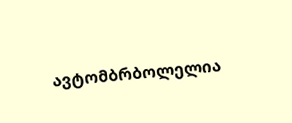ავტომბრბოლელია